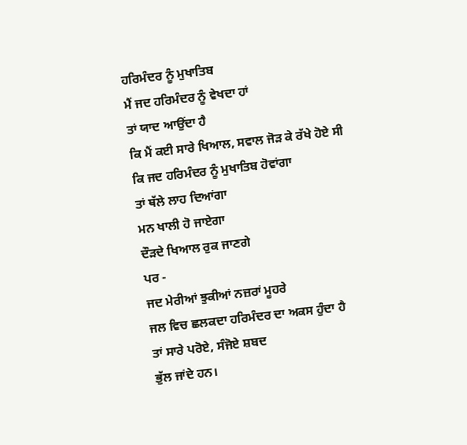ਹਰਿਮੰਦਰ ਨੂੰ ਮੁਖਾਤਿਬ
ਮੈਂ ਜਦ ਹਰਿਮੰਦਰ ਨੂੰ ਵੇਖਦਾ ਹਾਂ
ਤਾਂ ਯਾਦ ਆਉਂਦਾ ਹੈ
ਕਿ ਮੈਂ ਕਈ ਸਾਰੇ ਖਿਆਲ, ਸਵਾਲ ਜੋੜ ਕੇ ਰੱਖੇ ਹੋਏ ਸੀ
ਕਿ ਜਦ ਹਰਿਮੰਦਰ ਨੂੰ ਮੁਖਾਤਿਬ ਹੋਵਾਂਗਾ
ਤਾਂ ਥੱਲੇ ਲਾਹ ਦਿਆਂਗਾ
ਮਨ ਖਾਲੀ ਹੋ ਜਾਏਗਾ
ਦੌੜਦੇ ਖਿਆਲ ਰੁਕ ਜਾਣਗੇ
ਪਰ -
ਜਦ ਮੇਰੀਆਂ ਝੁਕੀਆਂ ਨਜ਼ਰਾਂ ਮੂਹਰੇ
ਜਲ ਵਿਚ ਛਲਕਦਾ ਹਰਿਮੰਦਰ ਦਾ ਅਕਸ ਹੁੰਦਾ ਹੈ
ਤਾਂ ਸਾਰੇ ਪਰੋਏ, ਸੰਜੋਏ ਸ਼ਬਦ
ਭੁੱਲ ਜਾਂਦੇ ਹਨ।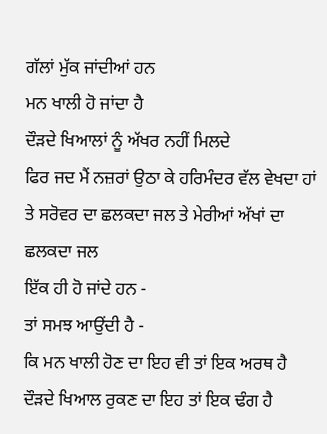ਗੱਲਾਂ ਮੁੱਕ ਜਾਂਦੀਆਂ ਹਨ
ਮਨ ਖਾਲੀ ਹੋ ਜਾਂਦਾ ਹੈ
ਦੌੜਦੇ ਖਿਆਲਾਂ ਨੂੰ ਅੱਖਰ ਨਹੀਂ ਮਿਲਦੇ
ਫਿਰ ਜਦ ਮੈਂ ਨਜ਼ਰਾਂ ਉਠਾ ਕੇ ਹਰਿਮੰਦਰ ਵੱਲ ਵੇਖਦਾ ਹਾਂ
ਤੇ ਸਰੋਵਰ ਦਾ ਛਲਕਦਾ ਜਲ ਤੇ ਮੇਰੀਆਂ ਅੱਖਾਂ ਦਾ ਛਲਕਦਾ ਜਲ
ਇੱਕ ਹੀ ਹੋ ਜਾਂਦੇ ਹਨ -
ਤਾਂ ਸਮਝ ਆਉਂਦੀ ਹੈ -
ਕਿ ਮਨ ਖਾਲੀ ਹੋਣ ਦਾ ਇਹ ਵੀ ਤਾਂ ਇਕ ਅਰਥ ਹੈ
ਦੌੜਦੇ ਖਿਆਲ ਰੁਕਣ ਦਾ ਇਹ ਤਾਂ ਇਕ ਢੰਗ ਹੈ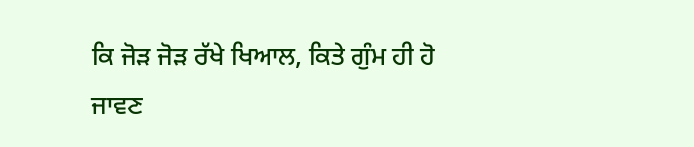ਕਿ ਜੋੜ ਜੋੜ ਰੱਖੇ ਖਿਆਲ, ਕਿਤੇ ਗੁੰਮ ਹੀ ਹੋ ਜਾਵਣ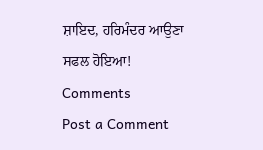ਸ਼ਾਇਦ, ਹਰਿਮੰਦਰ ਆਉਣਾ ਸਫਲ ਹੋਇਆ!
Comments
Post a Comment